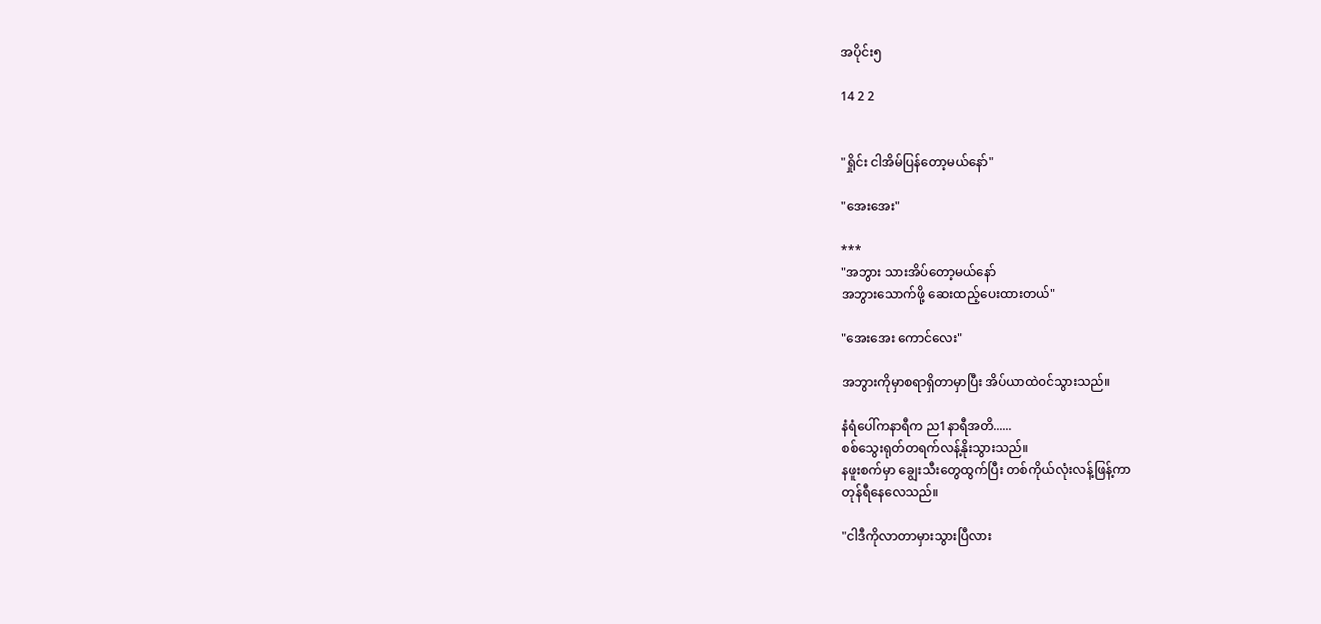အပိုင်း၅

14 2 2


"ရှိုင်း ငါအိမ်ပြန်တော့မယ်နော်"

"အေးအေး"

***
"အဘွား သားအိပ်တော့မယ်နော်
အဘွားသောက်ဖို့ ဆေးထည့်ပေးထားတယ်"

"အေးအေး ကောင်လေး"

အဘွားကိုမှာစရာရှိတာမှာပြီး အိပ်ယာထဲ၀င်သွားသည်။

နံရံပေါ်ကနာရီက ည1နာရီအတိ......
စစ်သွေးရုတ်တရက်လန့်နိုးသွားသည်။
နဖူးစက်မှာ ချွေးသီးတွေထွက်ပြီး တစ်ကိုယ်လုံးလန့်ဖြန့်ကာ
တုန်ရီနေလေသည်။

"ငါဒီကိုလာတာမှားသွားပြီလား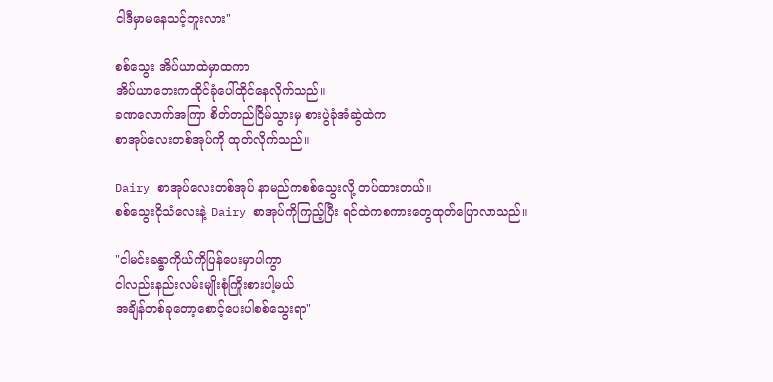ငါဒီမှာမနေသင့်ဘူးလား"

စစ်သွေး အိပ်ယာထဲမှာထကာ
အိပ်ယာဘေးကထိုင်ခုံပေါ်ထိုင်နေလိုက်သည်။
ခဏလောက်အကြာ စိတ်တည်ငြိမ်သွားမှ စားပွဲခုံအံဆွဲထဲက
စာအုပ်လေးတစ်အုပ်ကို ထုတ်လိုက်သည်။

Dairy စာအုပ်လေးတစ်အုပ် နာမည်ကစစ်သွေးလို့ တပ်ထားတယ်။
စစ်သွေးငိုသံလေးနဲ့ Dairy စာအုပ်ကိုကြည့်ပြီး ရင်ထဲကစကားတွေထုတ်ပြောလာသည်။

"ငါမင်းခန္ဓာကိုယ်ကိုပြန်ပေးမှာပါကွာ
ငါလည်းနည်းလမ်းမျိုးစုံကြိုးစားပါ့မယ်
အချိန်တစ်ခုတော့စောင့်ပေးပါစစ်သွေးရာ"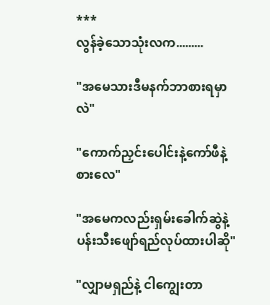***
လွန်ခဲ့သောသုံးလက.........

"အမေသားဒီမနက်ဘာစားရမှာလဲ"

"ကောက်ညှင်းပေါင်းနဲ့ကော်ဖီနဲ့စားလေ"

"အမေကလည်းရှမ်းခေါက်ဆွဲနဲ့ပန်းသီးဖျော်ရည်လုပ်ထားပါဆို"

"လျှာမရှည်နဲ့ ငါကျွေးတာ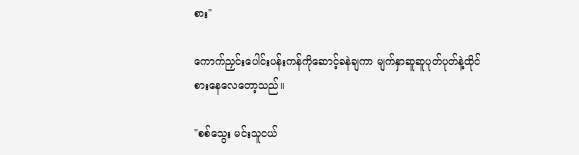စား"

ကောက်ညှင်းပေါင်းပန်းကန်ကိုဆောင့်ခနဲချကာ မျက်နှာဆူဆူပုတ်ပုတ်နဲ့ထိုင်စားနေလေတော့သည်။

"စစ်သွေး မင်းသူငယ်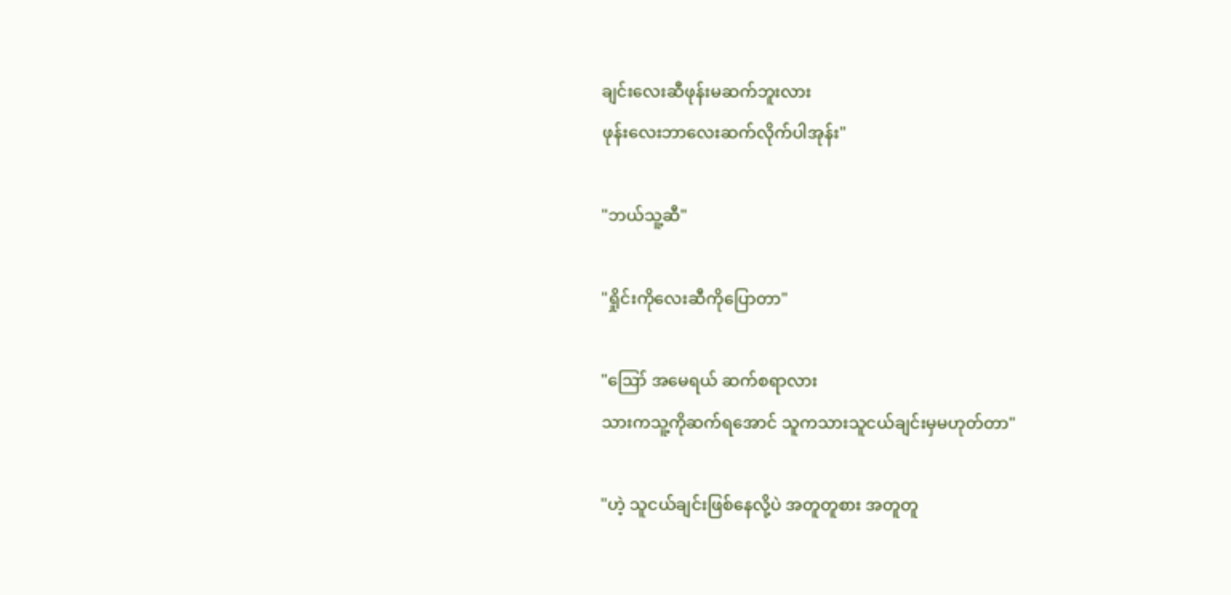ချင်းလေးဆီဖုန်းမဆက်ဘူးလား
ဖုန်းလေးဘာလေးဆက်လိုက်ပါအုန်း"

"ဘယ်သူ့ဆီ"

"ရှိုင်းကိုလေးဆီကိုပြောတာ"

"ဪ အမေရယ် ဆက်စရာလား
သားကသူ့ကိုဆက်ရအောင် သူကသားသူငယ်ချင်းမှမဟုတ်တာ"

"ဟဲ့ သူငယ်ချင်းဖြစ်နေလို့ပဲ အတူတူစား အတူတူ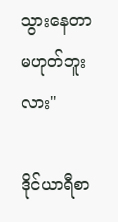သွားနေတာမဟုတ်ဘူးလား"

ဒိုင်ယာရီစာ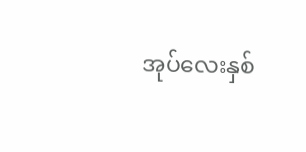အုပ်လေးနှစ်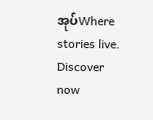အုပ်Where stories live. Discover now